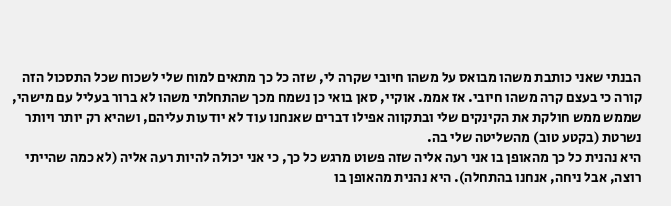הבנתי שאני כותבת משהו מבואס על משהו חיובי שקרה לי, שזה כל כך מתאים למוח שלי לשכוח שכל התסכול הזה קורה כי בעצם קרה משהו חיובי. אז אממ. אוקיי, סאן בואי כן נשמח מכך שהתחלתי משהו לא ברור בעליל עם מישהי, שממש ממש חולקת את הקינקים שלי ובתקווה אפילו דברים שאנחנו עוד לא יודעות עליהם, ושהיא רק יותר ויותר נשרטת (בקטע טוב) מהשליטה שלי בה.
היא נהנית כל כך מהאופן בו אני רעה אליה שזה פשוט מרגש כל כך, כי אני יכולה להיות רעה אליה (לא כמה שהייתי רוצה, אבל ניחה, אנחנו בהתחלה). היא נהנית מהאופן בו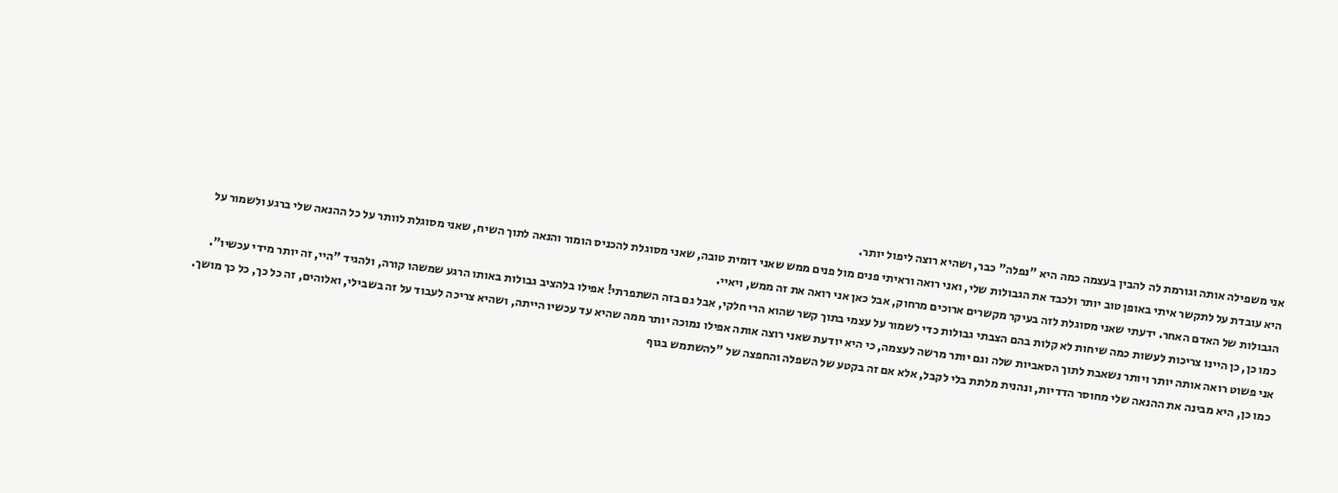אני משפילה אותה וגורמת לה להבין בעצמה כמה היא "נפלה" כבר, ושהיא רוצה ליפול יותר.
היא עובדת על לתקשר איתי באופן טוב יותר ולכבד את הגבולות שלי, ואני רואה וראיתי פנים מול פנים ממש שאני דומית טובה, שאני מסוגלת להכניס הומור והנאה לתוך השיח, שאני מסוגלת לוותר על כל ההנאה שלי ברגע ולשמור על הגבולות של האדם האחר. ידעתי שאני מסוגלת לזה בעיקר מקשרים ארוכים מרחוק, אבל כאן אני רואה את זה ממש, ויאיי.
כמו כן, כן היינו צריכות לעשות כמה שיחות לא קלות בהם הצבתי גבולות כדי לשמור על עצמי בתוך קשר שהוא הרי חלקי, אבל גם בזה השתפרתי! אפילו בלהציב גבולות באותו הרגע שמשהו קורה, ולהגיד "היי, זה יותר מידי עכשיו".
אני פשוט רואה אותה יותר ויותר נשאבת לתוך הסאביות שלה וגם יותר מרשה לעצמה, כי היא יודעת שאני רוצה אותה אפילו נמוכה יותר ממה שהיא עד עכשיו הייתה, ושהיא צריכה לעבוד על זה בשבילי, ואלוהים, זה כל כך, כל כך מושך.
כמו כן, היא מבינה את ההנאה שלי מחוסר הדדיות, ונהנית מלתת בלי לקבל, אלא אם זה בקטע של השפלה והחפצה של "להשתמש בגוף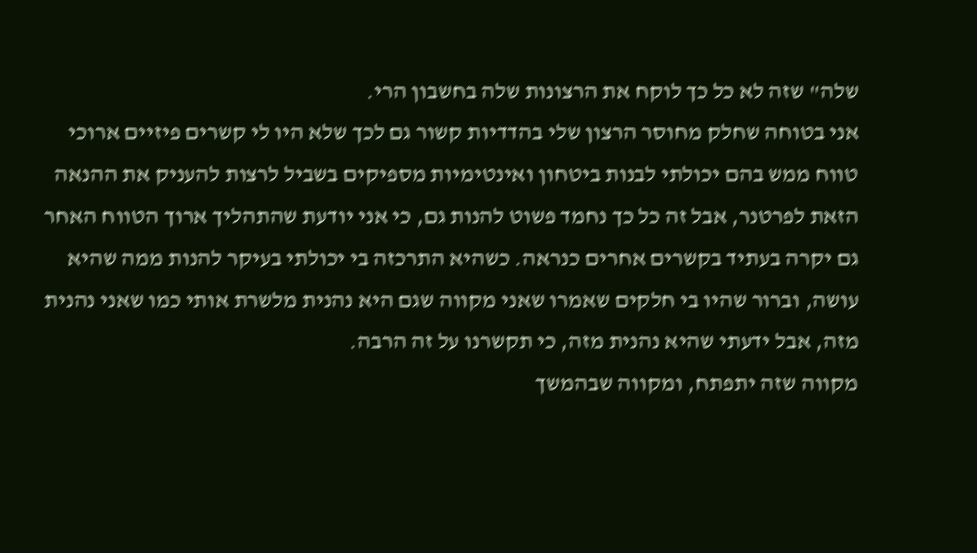שלה" שזה לא כל כך לוקח את הרצונות שלה בחשבון הרי.
אני בטוחה שחלק מחוסר הרצון שלי בהדדיות קשור גם לכך שלא היו לי קשרים פיזיים ארוכי טווח ממש בהם יכולתי לבנות ביטחון ואינטימיות מספיקים בשביל לרצות להעניק את ההנאה הזאת לפרטנר, אבל זה כל כך נחמד פשוט להנות גם, כי אני יודעת שהתהליך ארוך הטווח האחר גם יקרה בעתיד בקשרים אחרים כנראה. כשהיא התרכזה בי יכולתי בעיקר להנות ממה שהיא עושה, וברור שהיו בי חלקים שאמרו שאני מקווה שגם היא נהנית מלשרת אותי כמו שאני נהנית מזה, אבל ידעתי שהיא נהנית מזה, כי תקשרנו על זה הרבה.
מקווה שזה יתפתח, ומקווה שבהמשך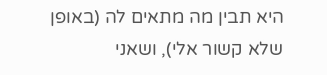היא תבין מה מתאים לה (באופן שלא קשור אלי), ושאני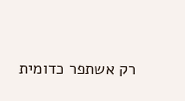רק אשתפר כדומית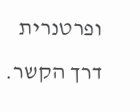ופרטנרית דרך הקשר.